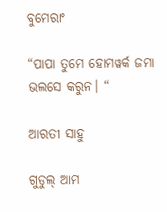ବୁମେରାଂ

“ପାପା ତୁମେ ହୋମୱର୍କ ଜମା ଭଲସେ କରୁନ। “

ଆରତୀ ସାହୁ

ଗୁଡୁଲ୍ ଆମ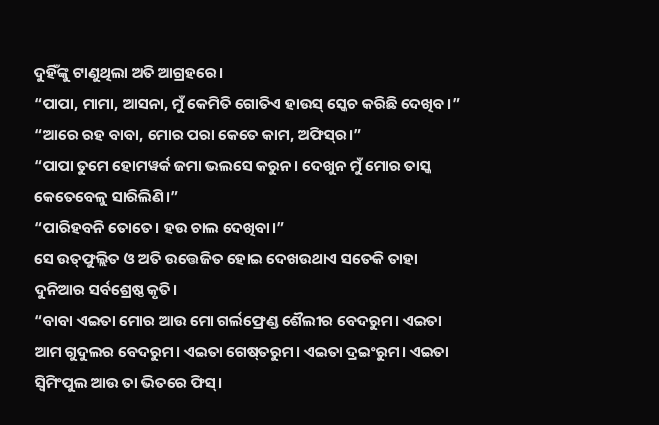ଦୁହିଁଙ୍କୁ ଟାଣୁଥିଲା ଅତି ଆଗ୍ରହରେ।
“ପାପା, ମାମା, ଆସନା, ମୁଁ କେମିତି ଗୋତିଏ ହାଉସ୍ ସ୍କେଚ କରିଛି ଦେଖିବ।”
“ଆରେ ରହ ବାବା, ମୋର ପରା କେତେ କାମ, ଅଫିସ୍‌ର।”
“ପାପା ତୁମେ ହୋମୱର୍କ ଜମା ଭଲସେ କରୁନ। ଦେଖୁନ ମୁଁ ମୋର ତାସ୍କ କେତେବେଳୁ ସାରିଲିଣି।”
“ପାରିହବନି ତୋତେ। ହଉ ଚାଲ ଦେଖିବା।”
ସେ ଉତ୍‌ଫୁଲ୍ଲିତ ଓ ଅତି ଉତ୍ତେଜିତ ହୋଇ ଦେଖଉଥାଏ ସତେକି ତାହା ଦୁନିଆର ସର୍ବଶ୍ରେଷ୍ଠ କୃତି।
“ବାବା ଏଇତା ମୋର ଆଉ ମୋ ଗର୍ଲଫ୍ରେଣ୍ଡ ଶୈଲୀର ବେଦରୁମ। ଏଇତା ଆମ ଗୁଦୁଲର ବେଦରୁମ। ଏଇତା ଗେଷ୍‌ତରୁମ। ଏଇତା ଦ୍ରଇଂରୁମ। ଏଇତା ସ୍ୱିମିଂପୁଲ ଆଉ ତା ଭିତରେ ଫିସ୍।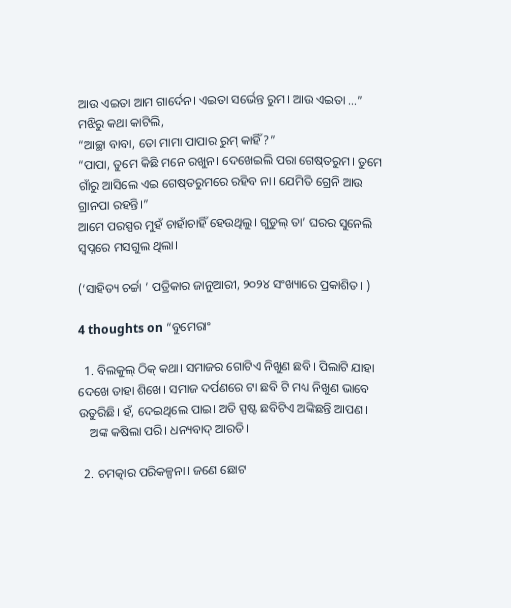ଆଉ ଏଇତା ଆମ ଗାର୍ଦେନ। ଏଇତା ସର୍ଭେନ୍ତ ରୁମ। ଆଉ ଏଇତା …”
ମଝିରୁ କଥା କାଟିଲି,
“ଆଚ୍ଛା ବାବା, ତୋ ମାମା ପାପାର ରୁମ୍ କାହିଁ?”
“ପାପା, ତୁମେ କିଛି ମନେ ରଖୁନ। ଦେଖେଇଲି ପରା ଗେଷ୍‌ତରୁମ। ତୁମେ ଗାଁରୁ ଆସିଲେ ଏଇ ଗେଷ୍‌ତରୁମରେ ରହିବ ନା। ଯେମିତି ଗ୍ରେନି ଆଉ ଗ୍ରାନପା ରହନ୍ତି।”
ଆମେ ପରସ୍ପର ମୁହଁ ଚାହାଁଚାହିଁ ହେଉଥିଲୁ। ଗୁଡୁଲ୍ ତା’ ଘରର ସୁନେଲି ସ୍ୱପ୍ନରେ ମସଗୁଲ ଥିଲା।

(‘ସାହିତ୍ୟ ଚର୍ଚ୍ଚା ’ ପତ୍ରିକାର ଜାନୁଆରୀ, ୨୦୨୪ ସଂଖ୍ୟାରେ ପ୍ରକାଶିତ। )

4 thoughts on “ବୁମେରାଂ

  1. ବିଲକୁଲ୍ ଠିକ୍ କଥା। ସମାଜର ଗୋଟିଏ ନିଖୁଣ ଛବି। ପିଲାଟି ଯାହା ଦେଖେ ତାହା ଶିଖେ। ସମାଜ ଦର୍ପଣରେ ଟା ଛବି ଟି ମଧ୍ୟ ନିଖୁଣ ଭାବେ ଉତୁରିଛି। ହଁ, ଦେଇଥିଲେ ପାଇ। ଅତି ସ୍ପଷ୍ଟ ଛବିଟିଏ ଅଙ୍କିଛନ୍ତି ଆପଣ।
    ଅଙ୍କ କଷିଲା ପରି। ଧନ୍ୟବାଦ୍ ଆରତି।

  2. ଚମତ୍କାର ପରିକଳ୍ପନା। ଜଣେ ଛୋଟ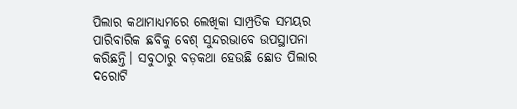ପିଲାର କଥାମାଧ୍ୟମରେ ଲେଖିକା ସାମ୍ପ୍ରତିକ ସମୟର ପାରିବାରିକ ଛବିକୁ ବେଶ୍‌ ସୁନ୍ଦରଭାବେ ଉପସ୍ଥାପନା କରିଛନ୍ତି। ସବୁଠାରୁ ବଡ଼କଥା ହେଉଛି ଛୋତ ପିଲାର ଦରୋଟି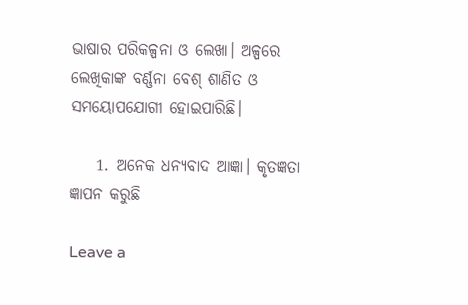ଭାଷାର ପରିକଳ୍ପନା ଓ ଲେଖା। ଅଳ୍ପରେ ଲେଖିକାଙ୍କ ବର୍ଣ୍ଣନା ବେଶ୍‌ ଶାଣିତ ଓ ସମୟୋପଯୋଗୀ ହୋଇପାରିଛି।

    1. ଅନେକ ଧନ୍ୟବାଦ ଆଜ୍ଞା। କୃତଜ୍ଞତା ଜ୍ଞାପନ କରୁଛି

Leave a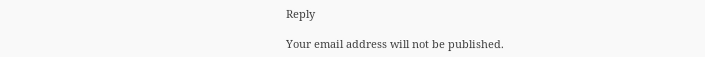Reply

Your email address will not be published.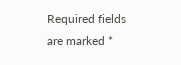Required fields are marked *